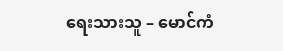ရေးသားသူ – မောင်ကံ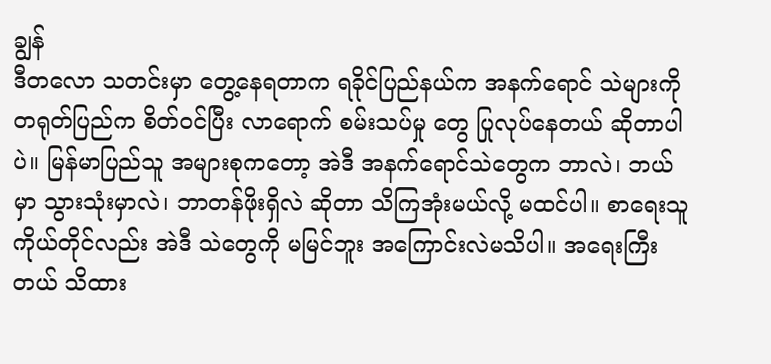ချွန်
ဒီတလော သတင်းမှာ တွေ့နေရတာက ရခိုင်ပြည်နယ်က အနက်ရောင် သဲများကို တရုတ်ပြည်က စိတ်ဝင်ပြီး လာရောက် စမ်းသပ်မှု တွေ ပြုလုပ်နေတယ် ဆိုတာပါပဲ။ မြန်မာပြည်သူ အများစုကတော့ အဲဒီ အနက်ရောင်သဲတွေက ဘာလဲ၊ ဘယ်မှာ သွားသုံးမှာလဲ၊ ဘာတန်ဖိုးရှိလဲ ဆိုတာ သိကြအုံးမယ်လို့ မထင်ပါ။ စာရေးသူ ကိုယ်တိုင်လည်း အဲဒီ သဲတွေကို မမြင်ဘူး အကြောင်းလဲမသိပါ။ အရေးကြီးတယ် သိထား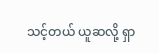သင့်တယ် ယူဆလို့ ရှာ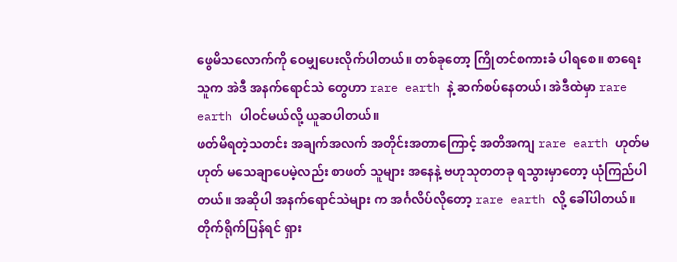ဖွေမိသလောက်ကို ဝေမျှပေးလိုက်ပါတယ်။ တစ်ခုတော့ ကြိုတင်စကားခံ ပါရစေ။ စာရေးသူက အဲဒီ အနက်ရောင်သဲ တွေဟာ rare earth နဲ့ ဆက်စပ်နေတယ်၊ အဲဒီထဲမှာ rare earth ပါဝင်မယ်လို့ ယူဆပါတယ်။
ဖတ်မိရတဲ့သတင်း အချက်အလက် အတိုင်းအတာကြောင့် အတိအကျ rare earth ဟုတ်မဟုတ် မသေချာပေမဲ့လည်း စာဖတ် သူများ အနေနဲ့ ဗဟုသုတတခု ရသွားမှာတော့ ယုံကြည်ပါတယ်။ အဆိုပါ အနက်ရောင်သဲများ က အင်္ဂလိပ်လိုတော့ rare earth လို့ ခေါ်ပါတယ်။ တိုက်ရိုက်ပြန်ရင် ရှား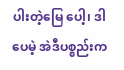ပါးတဲ့မြေ ပေါ့၊ ဒါပေမဲ့ အဲဒီပစ္စည်းက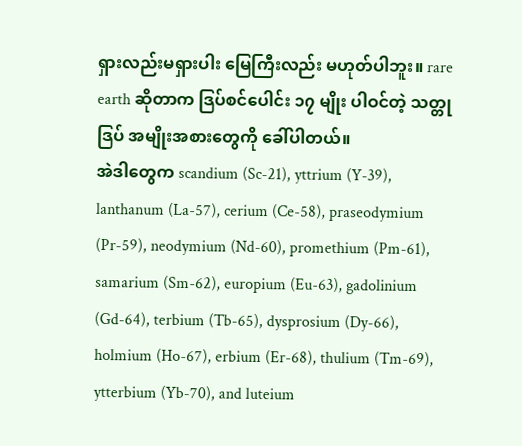ရှားလည်းမရှားပါး မြေကြီးလည်း မဟုတ်ပါဘူး။ rare earth ဆိုတာက ဒြပ်စင်ပေါင်း ၁၇ မျိုး ပါဝင်တဲ့ သတ္တုဒြပ် အမျိုးအစားတွေကို ခေါ်ပါတယ်။
အဲဒါတွေက scandium (Sc-21), yttrium (Y-39), lanthanum (La-57), cerium (Ce-58), praseodymium (Pr-59), neodymium (Nd-60), promethium (Pm-61), samarium (Sm-62), europium (Eu-63), gadolinium (Gd-64), terbium (Tb-65), dysprosium (Dy-66), holmium (Ho-67), erbium (Er-68), thulium (Tm-69), ytterbium (Yb-70), and luteium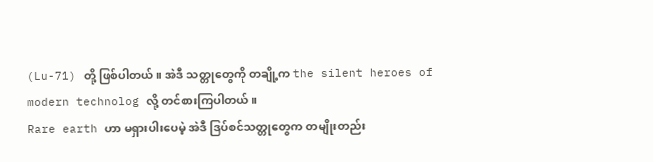(Lu-71) တို့ ဖြစ်ပါတယ်။ အဲဒီ သတ္တုတွေကို တချို့က the silent heroes of modern technolog လို့ တင်စားကြပါတယ်။
Rare earth ဟာ မရှားပါးပေမဲ့ အဲဒီ ဒြပ်စင်သတ္တုတွေက တမျိုးတည်း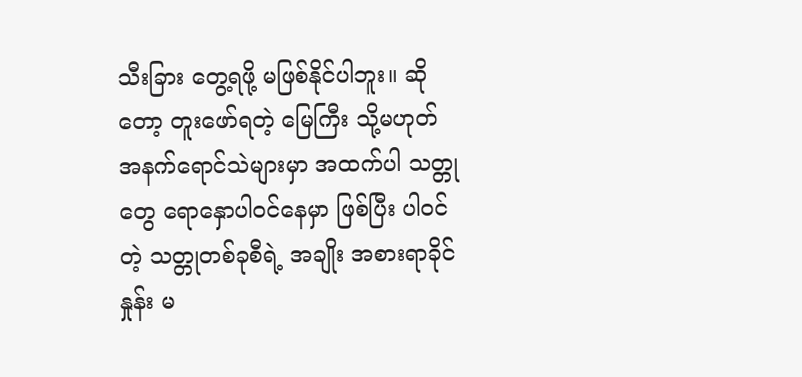သီးခြား တွေ့ရဖို့ မဖြစ်နိုင်ပါဘူး။ ဆိုတော့ တူးဖော်ရတဲ့ မြေကြီး သို့မဟုတ် အနက်ရောင်သဲများမှာ အထက်ပါ သတ္တုတွေ ရောနှောပါဝင်နေမှာ ဖြစ်ပြီး ပါဝင်တဲ့ သတ္တုတစ်ခုစီရဲ့ အချိုး အစားရာခိုင်နှုန်း မ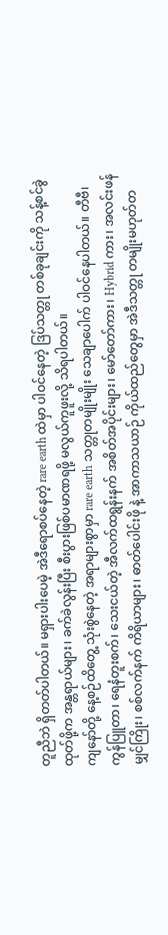တူညီဘဲ ရှိတတ်ပါတယ်။ မရှားပါးပေမဲ့ အဲဒီရောစပ်နေတဲ့ rare earth ထဲမှာ ပါဝင်နေတဲ့ ဒြပ်သတ္တု တစ်ခုချင်းကို သန့်စင်ခွဲထုတ်ဖို့က အန္တရာယ်များ၊ ခက်ခဲလွန်းပြီး စီးပွားဖြစ်ပမာဏရဖို့ မလွယ်ကူဖူးလို့ သိရပါတယ်။
ကျနော်တို့ နေ့စဉ်ထိတွေ့ သုံးစွဲနေတဲ့ အရာများစွာမှာ rare earth သတ္တုတမျိုးမျိုး သေချာပေါက် ပါဝင်နေပါတယ်။ တီဗီ၊ ကွန်ပြူတာ၊ ရေနံတူးစက်၊ သေးငယ်တဲ့ အီလက်ထရွန်းနက် အစိတ်အပိုင်းများ၊ မော်တော်ကား၊ Hybrid ကား၊ အလင်းဖန်မျှင်ကြိုး၊ စစ်လက်နက် ကိရိယာများ၊ ဓာတ်ပေါင်းဖို နဲ့ အာကာသယာဉ် ကိုယ်ထည်တွေမှာ အဲဒီသတ္တု တမျိုးမဟုတ်တ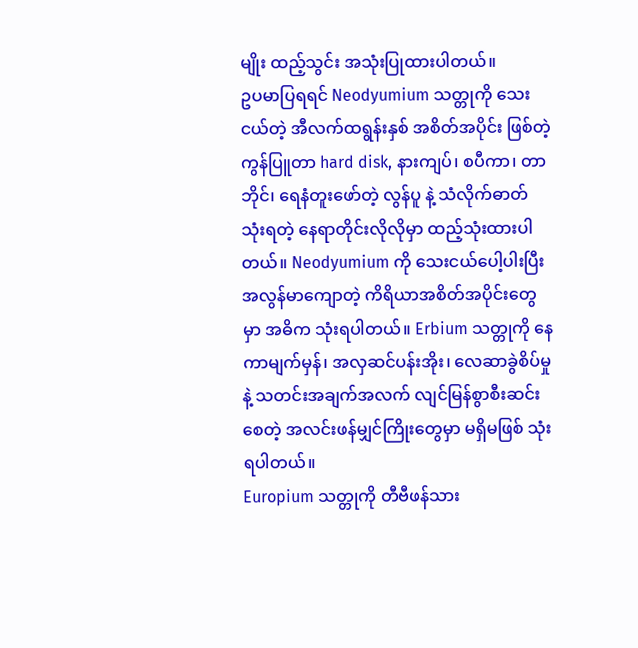မျိုး ထည့်သွင်း အသုံးပြုထားပါတယ်။
ဥပမာပြရရင် Neodyumium သတ္တုကို သေးငယ်တဲ့ အီလက်ထရွန်းနှစ် အစိတ်အပိုင်း ဖြစ်တဲ့ ကွန်ပြူတာ hard disk, နားကျပ်၊ စပီကာ၊ တာဘိုင်၊ ရေနံတူးဖော်တဲ့ လွန်ပူ နဲ့ သံလိုက်ဓာတ် သုံးရတဲ့ နေရာတိုင်းလိုလိုမှာ ထည့်သုံးထားပါတယ်။ Neodyumium ကို သေးငယ်ပေါ့ပါးပြီး အလွန်မာကျောတဲ့ ကိရိယာအစိတ်အပိုင်းတွေမှာ အဓိက သုံးရပါတယ်။ Erbium သတ္တုကို နေကာမျက်မှန်၊ အလှဆင်ပန်းအိုး၊ လေဆာခွဲစိပ်မှု နဲ့ သတင်းအချက်အလက် လျင်မြန်စွာစီးဆင်းစေတဲ့ အလင်းဖန်မျှင်ကြိုးတွေမှာ မရှိမဖြစ် သုံးရပါတယ်။
Europium သတ္တုကို တီဗီဖန်သား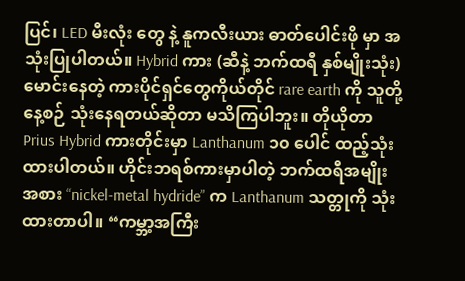ပြင်၊ LED မီးလုံး တွေ နဲ့ နူကလီးယား ဓာတ်ပေါင်းဖို မှာ အသုံးပြုပါတယ်။ Hybrid ကား (ဆီနဲ့ ဘက်ထရီ နှစ်မျိုးသုံး) မောင်းနေတဲ့ ကားပိုင်ရှင်တွေကိုယ်တိုင် rare earth ကို သူတို့နေ့စဉ် သုံးနေရတယ်ဆိုတာ မသိကြပါဘူး။ တိုယိုတာ Prius Hybrid ကားတိုင်းမှာ Lanthanum ၁၀ ပေါင် ထည့်သုံးထားပါတယ်။ ဟိုင်းဘရစ်ကားမှာပါတဲ့ ဘက်ထရီအမျိုးအစား “nickel-metal hydride” က Lanthanum သတ္တုကို သုံးထားတာပါ။ “ကမ္ဘာ့အကြီး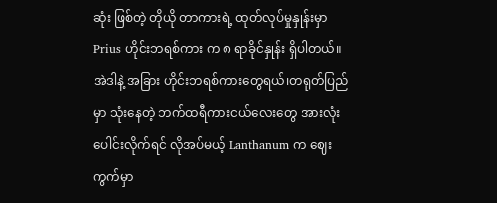ဆုံး ဖြစ်တဲ့ တိုယို တာကားရဲ့ ထုတ်လုပ်မှုနှုန်းမှာ Prius ဟိုင်းဘရစ်ကား က ၈ ရာခိုင်နှုန်း ရှိပါတယ်။ အဲဒါနဲ့ အခြား ဟိုင်းဘရစ်ကားတွေရယ်၊တရုတ်ပြည်မှာ သုံးနေတဲ့ ဘက်ထရီကားငယ်လေးတွေ အားလုံးပေါင်းလိုက်ရင် လိုအပ်မယ့် Lanthanum က ဈေးကွက်မှာ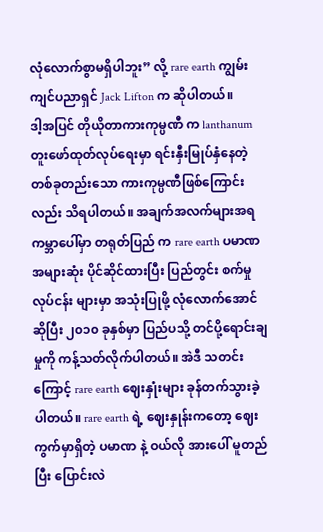လုံလောက်စွာမရှိပါဘူး” လို့ rare earth ကျွမ်းကျင်ပညာရှင် Jack Lifton က ဆိုပါတယ်။
ဒါ့အပြင် တိုယိုတာကားကုမ္ပဏီ က lanthanum တူးဖော်ထုတ်လုပ်ရေးမှာ ရင်းနှီးမြုပ်နှံနေတဲ့ တစ်ခုတည်းသော ကားကုမ္ပဏီဖြစ်ကြောင်းလည်း သိရပါတယ်။ အချက်အလက်များအရ ကမ္ဘာပေါ်မှာ တရုတ်ပြည် က rare earth ပမာဏ အများဆုံး ပိုင်ဆိုင်ထားပြီး ပြည်တွင်း စက်မှု လုပ်ငန်း များမှာ အသုံးပြုဖို့ လုံလောက်အောင်ဆိုပြီး ၂၀၁၀ ခုနှစ်မှာ ပြည်ပသို့ တင်ပို့ရောင်းချမှုကို ကန့်သတ်လိုက်ပါတယ်။ အဲဒီ သတင်း ကြောင့် rare earth ဈေးနှုံးများ ခုန်တက်သွားခဲ့ပါတယ်။ rare earth ရဲ့ ဈေးနှုန်းကတော့ ဈေးကွက်မှာရှိတဲ့ ပမာဏ နဲ့ ဝယ်လို အားပေါ် မူတည်ပြီး ပြောင်းလဲ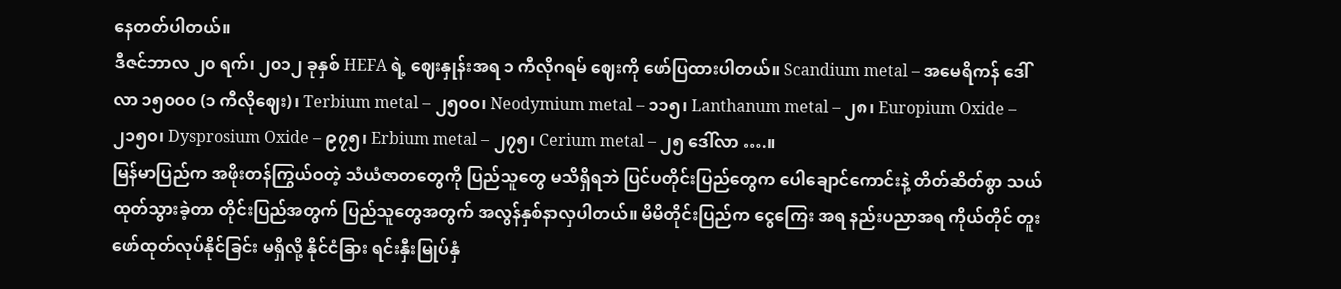နေတတ်ပါတယ်။
ဒီဇင်ဘာလ ၂၀ ရက်၊ ၂၀၁၂ ခုနှစ် HEFA ရဲ့ ဈေးနှုန်းအရ ၁ ကီလိုဂရမ် ဈေးကို ဖော်ပြထားပါတယ်။ Scandium metal – အမေရိကန် ဒေါ်လာ ၁၅၀၀၀ (၁ ကီလိုဈေး)၊ Terbium metal – ၂၅၀၀၊ Neodymium metal – ၁၁၅၊ Lanthanum metal – ၂၈၊ Europium Oxide – ၂၁၅၀၊ Dysprosium Oxide – ၉၇၅၊ Erbium metal – ၂၇၅၊ Cerium metal – ၂၅ ဒေါ်လာ ….။
မြန်မာပြည်က အဖိုးတန်ကြွယ်ဝတဲ့ သံယံဇာတတွေကို ပြည်သူတွေ မသိရှိရဘဲ ပြင်ပတိုင်းပြည်တွေက ပေါချောင်ကောင်းနဲ့ တိတ်ဆိတ်စွာ သယ်ထုတ်သွားခဲ့တာ တိုင်းပြည်အတွက် ပြည်သူတွေအတွက် အလွန်နှစ်နာလှပါတယ်။ မိမိတိုင်းပြည်က ငွေကြေး အရ နည်းပညာအရ ကိုယ်တိုင် တူးဖော်ထုတ်လုပ်နိုင်ခြင်း မရှိလို့ နိုင်ငံခြား ရင်းနှီးမြုပ်နှံ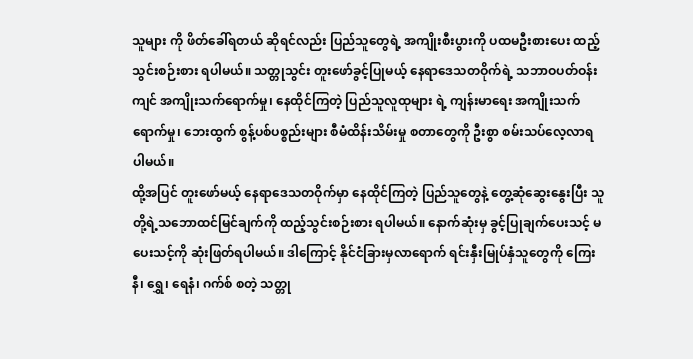သူများ ကို ဖိတ်ခေါ်ရတယ် ဆိုရင်လည်း ပြည်သူတွေရဲ့ အကျိုးစီးပွားကို ပထမဦးစားပေး ထည့်သွင်းစဉ်းစား ရပါမယ်။ သတ္တုသွင်း တူးဖော်ခွင့်ပြုမယ့် နေရာဒေသတဝိုက်ရဲ့ သဘာဝပတ်ဝန်းကျင် အကျိုးသက်ရောက်မှု၊ နေထိုင်ကြတဲ့ ပြည်သူလူထုများ ရဲ့ ကျန်းမာရေး အကျိုးသက်ရောက်မှု၊ ဘေးထွက် စွန့်ပစ်ပစ္စည်းများ စီမံထိန်းသိမ်းမှု စတာတွေကို ဦးစွာ စမ်းသပ်လေ့လာရပါမယ်။
ထို့အပြင် တူးဖော်မယ့် နေရာဒေသတဝိုက်မှာ နေထိုင်ကြတဲ့ ပြည်သူတွေနဲ့ တွေ့ဆုံဆွေးနွေးပြီး သူတို့ရဲ့သဘောထင်မြင်ချက်ကို ထည့်သွင်းစဉ်းစား ရပါမယ်။ နောက်ဆုံးမှ ခွင့်ပြုချက်ပေးသင့် မပေးသင့်ကို ဆုံးဖြတ်ရပါမယ်။ ဒါကြောင့် နိုင်ငံခြားမှလာရောက် ရင်းနှီးမြုပ်နှံသူတွေကို ကြေးနီ၊ ရွှေ၊ ရေနံ၊ ဂက်စ် စတဲ့ သတ္တု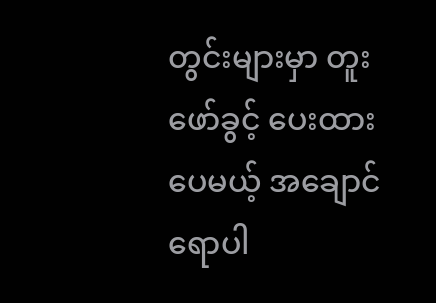တွင်းများမှာ တူးဖော်ခွင့် ပေးထားပေမယ့် အချောင်ရောပါ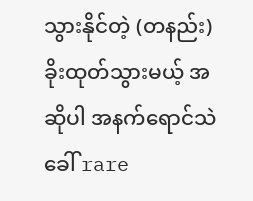သွားနိုင်တဲ့ (တနည်း) ခိုးထုတ်သွားမယ့် အဆိုပါ အနက်ရောင်သဲ ခေါ် rare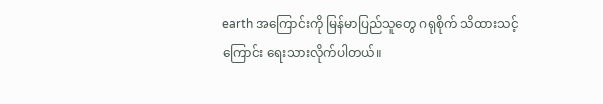earth အကြောင်းကို မြန်မာပြည်သူတွေ ဂရုစိုက် သိထားသင့်ကြောင်း ရေးသားလိုက်ပါတယ်။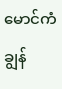မောင်ကံချွန်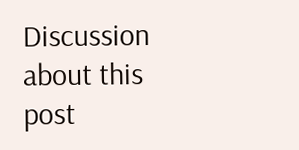Discussion about this post